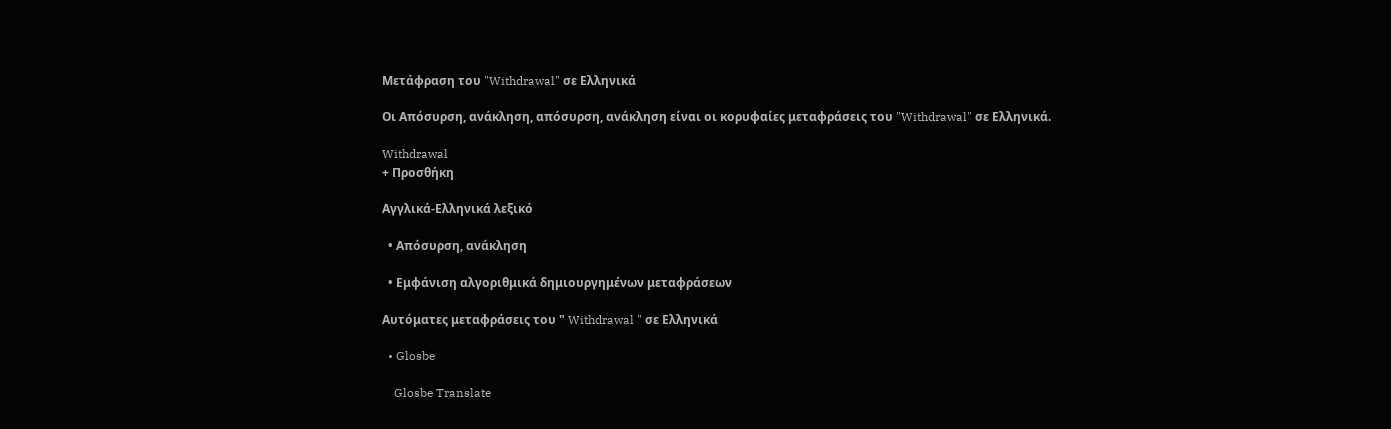Μετάφραση του "Withdrawal" σε Ελληνικά

Οι Απόσυρση, ανάκληση, απόσυρση, ανάκληση είναι οι κορυφαίες μεταφράσεις του "Withdrawal" σε Ελληνικά.

Withdrawal
+ Προσθήκη

Αγγλικά-Ελληνικά λεξικό

  • Απόσυρση, ανάκληση

  • Εμφάνιση αλγοριθμικά δημιουργημένων μεταφράσεων

Αυτόματες μεταφράσεις του " Withdrawal " σε Ελληνικά

  • Glosbe

    Glosbe Translate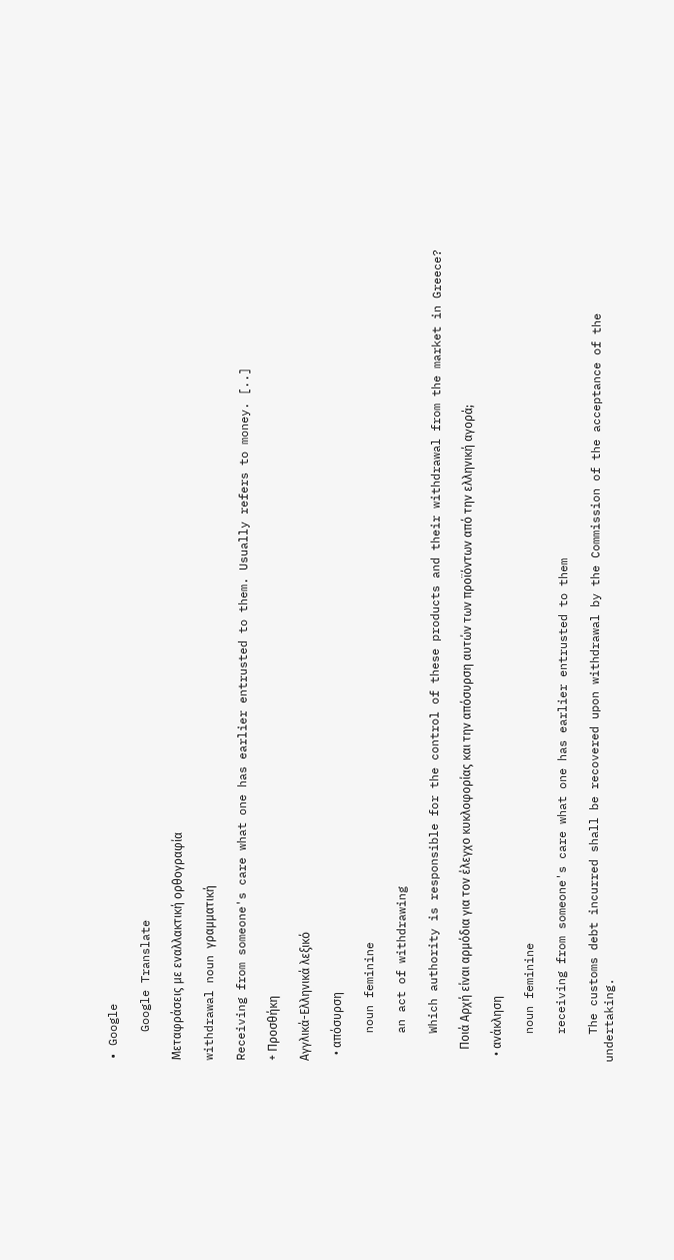• Google

    Google Translate

Μεταφράσεις με εναλλακτική ορθογραφία

withdrawal noun γραμματική

Receiving from someone's care what one has earlier entrusted to them. Usually refers to money. [..]

+ Προσθήκη

Αγγλικά-Ελληνικά λεξικό

  • απόσυρση

    noun feminine

    an act of withdrawing

    Which authority is responsible for the control of these products and their withdrawal from the market in Greece?

    Ποιά Αρχή είναι αρμόδια για τον έλεγχο κυκλοφορίας και την απόσυρση αυτών των προϊόντων από την ελληνική αγορά;

  • ανάκληση

    noun feminine

    receiving from someone's care what one has earlier entrusted to them

    The customs debt incurred shall be recovered upon withdrawal by the Commission of the acceptance of the undertaking.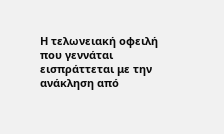Η τελωνειακή οφειλή που γεννάται εισπράττεται με την ανάκληση από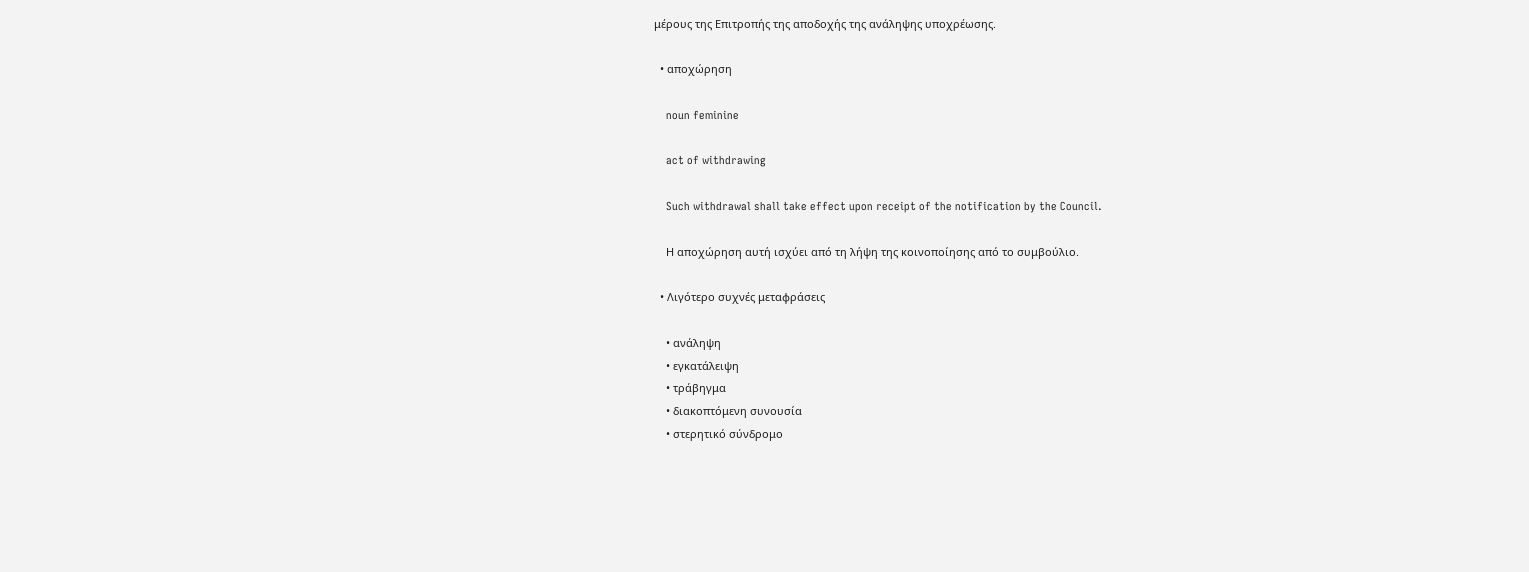μέρους της Επιτροπής της αποδοχής της ανάληψης υποχρέωσης.

  • αποχώρηση

    noun feminine

    act of withdrawing

    Such withdrawal shall take effect upon receipt of the notification by the Council.

    Η αποχώρηση αυτή ισχύει από τη λήψη της κοινοποίησης από το συμβούλιο.

  • Λιγότερο συχνές μεταφράσεις

    • ανάληψη
    • εγκατάλειψη
    • τράβηγμα
    • διακοπτόμενη συνουσία
    • στερητικό σύνδρομο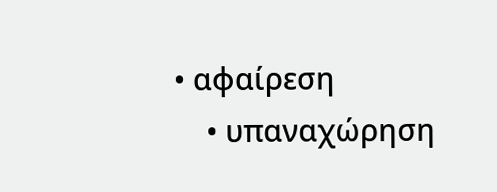• αφαίρεση
    • υπαναχώρηση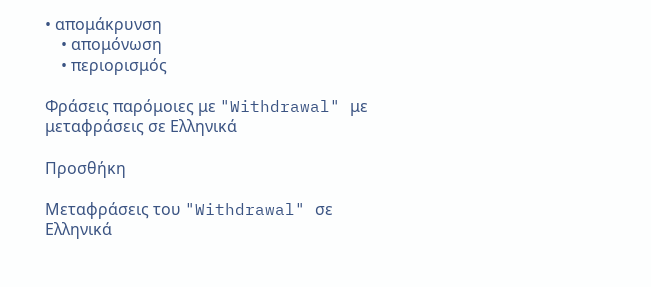• απομάκρυνση
    • απομόνωση
    • περιορισμός

Φράσεις παρόμοιες με "Withdrawal" με μεταφράσεις σε Ελληνικά

Προσθήκη

Μεταφράσεις του "Withdrawal" σε Ελληνικά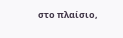στο πλαίσιο,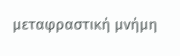μεταφραστική μνήμη